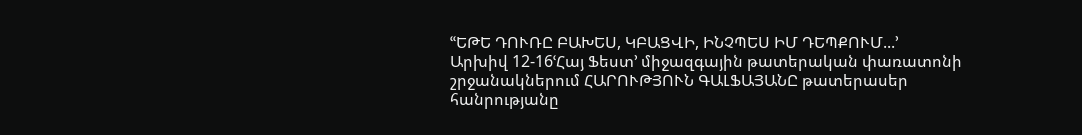ՙՙԵԹԵ ԴՈՒՌԸ ԲԱԽԵՍ, ԿԲԱՑՎԻ, ԻՆՉՊԵՍ ԻՄ ԴԵՊՔՈՒՄ...՚
Արխիվ 12-16ՙՀայ Ֆեստ՚ միջազգային թատերական փառատոնի շրջանակներում ՀԱՐՈՒԹՅՈՒՆ ԳԱԼՖԱՅԱՆԸ թատերասեր հանրությանը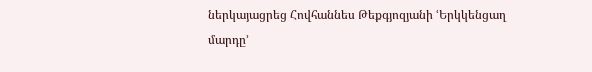ներկայացրեց Հովհաննես Թեքգյոզյանի ՙԵրկկենցաղ մարդը՚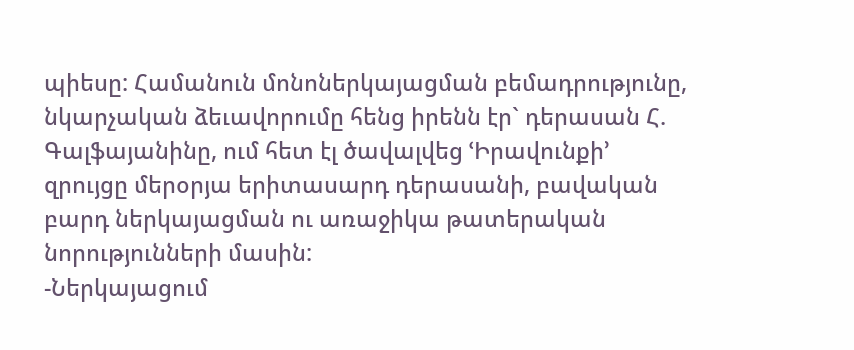պիեսը: Համանուն մոնոներկայացման բեմադրությունը, նկարչական ձեւավորումը հենց իրենն էր` դերասան Հ. Գալֆայանինը, ում հետ էլ ծավալվեց ՙԻրավունքի՚ զրույցը մերօրյա երիտասարդ դերասանի, բավական բարդ ներկայացման ու առաջիկա թատերական նորությունների մասին:
-Ներկայացում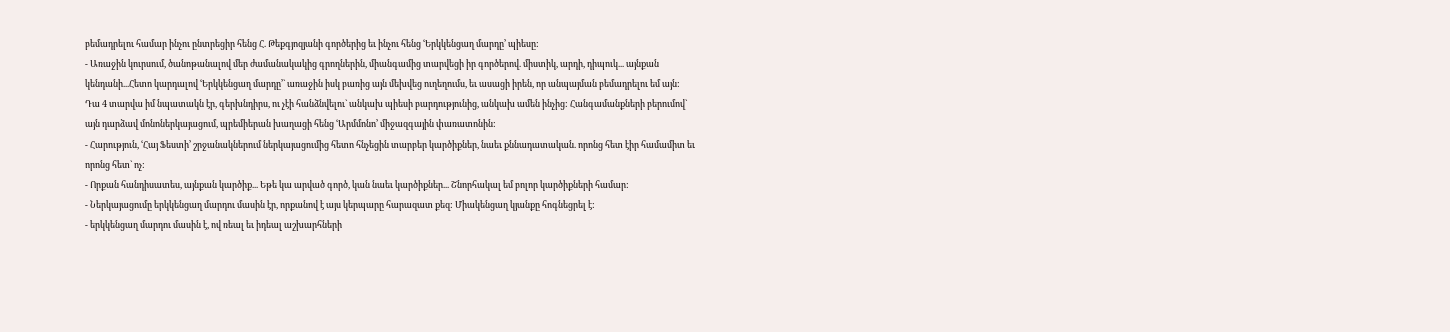բեմադրելու համար ինչու ընտրեցիր հենց Հ. Թեքգյոզյանի գործերից եւ ինչու հենց ՙԵրկկենցաղ մարդը՚ պիեսը:
- Առաջին կուրսում, ծանոթանալով մեր ժամանակակից գրողներին, միանգամից տարվեցի իր գործերով. միստիկ, արդի, դիպուկ... այնքան կենդանի...Հետո կարդալով ՙԵրկկենցաղ մարդը՚` առաջին իսկ բառից այն մեխվեց ուղեղումս, եւ ասացի իրեն, որ անպայման բեմադրելու եմ այն: Դա 4 տարվա իմ նպատակն էր, գերխնդիրս, ու չէի հանձնվելու` անկախ պիեսի բարդությունից, անկախ ամեն ինչից: Հանգամանքների բերումով` այն դարձավ մոնոներկայացում, պրեմիերան խաղացի հենց ՙԱրմմոնո՚ միջազգային փառատոնին:
- Հարություն, ՙՀայ Ֆեստի՚ շրջանակներում ներկայացումից հետո հնչեցին տարբեր կարծիքներ, նաեւ քննադատական. որոնց հետ էիր համամիտ եւ որոնց հետ` ոչ:
- Որքան հանդիսատես, այնքան կարծիք... Եթե կա արված գործ, կան նաեւ կարծիքներ... Շնորհակալ եմ բոլոր կարծիքների համար:
- Ներկայացումը երկկենցաղ մարդու մասին էր, որքանով է այս կերպարը հարազատ քեզ: Միակենցաղ կյանքը հոգնեցրել է:
- երկկենցաղ մարդու մասին է, ով ռեալ եւ իդեալ աշխարհների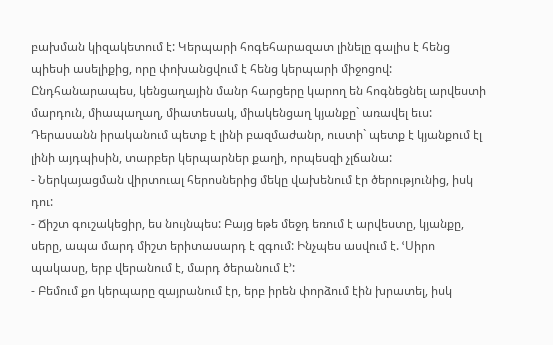բախման կիզակետում է: Կերպարի հոգեհարազատ լինելը գալիս է հենց պիեսի ասելիքից, որը փոխանցվում է հենց կերպարի միջոցով: Ընդհանարապես, կենցաղային մանր հարցերը կարող են հոգնեցնել արվեստի մարդուն, միապաղաղ, միատեսակ, միակենցաղ կյանքը` առավել եւս: Դերասանն իրականում պետք է լինի բազմաժանր, ուստի` պետք է կյանքում էլ լինի այդպիսին, տարբեր կերպարներ քաղի, որպեսզի չլճանա:
- Ներկայացման վիրտուալ հերոսներից մեկը վախենում էր ծերությունից, իսկ դու:
- Ճիշտ գուշակեցիր, ես նույնպես: Բայց եթե մեջդ եռում է արվեստը, կյանքը, սերը, ապա մարդ միշտ երիտասարդ է զգում: Ինչպես ասվում է. ՙՍիրո պակասը, երբ վերանում է, մարդ ծերանում է՚:
- Բեմում քո կերպարը զայրանում էր, երբ իրեն փորձում էին խրատել, իսկ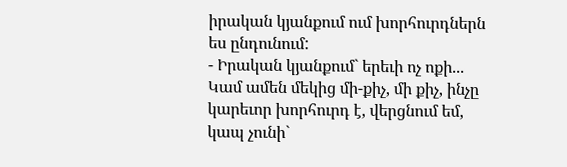իրական կյանքում ում խորհուրդներն ես ընդունում:
- Իրական կյանքում` երեւի ոչ ոքի... Կամ ամեն մեկից մի-քիչ, մի քիչ, ինչը կարեւոր խորհուրդ է, վերցնում եմ, կապ չունի`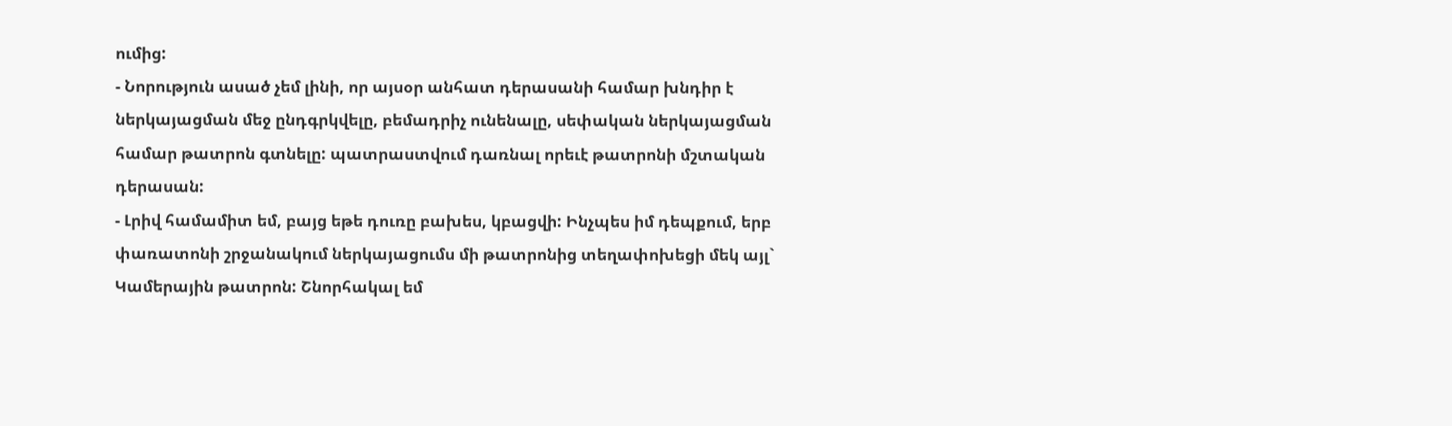ումից:
- Նորություն ասած չեմ լինի, որ այսօր անհատ դերասանի համար խնդիր է ներկայացման մեջ ընդգրկվելը, բեմադրիչ ունենալը, սեփական ներկայացման համար թատրոն գտնելը: պատրաստվում դառնալ որեւէ թատրոնի մշտական դերասան:
- Լրիվ համամիտ եմ, բայց եթե դուռը բախես, կբացվի: Ինչպես իմ դեպքում, երբ փառատոնի շրջանակում ներկայացումս մի թատրոնից տեղափոխեցի մեկ այլ` Կամերային թատրոն: Շնորհակալ եմ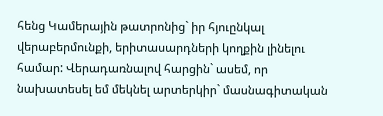հենց Կամերային թատրոնից` իր հյուընկալ վերաբերմունքի, երիտասարդների կողքին լինելու համար: Վերադառնալով հարցին` ասեմ, որ նախատեսել եմ մեկնել արտերկիր` մասնագիտական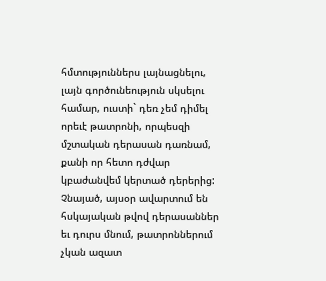հմտություններս լայնացնելու, լայն գործունեություն սկսելու համար, ուստի` դեռ չեմ դիմել որեւէ թատրոնի, որպեսզի մշտական դերասան դառնամ, քանի որ հետո դժվար կբաժանվեմ կերտած դերերից: Չնայած, այսօր ավարտում են հսկայական թվով դերասաններ եւ դուրս մնում, թատրոններում չկան ազատ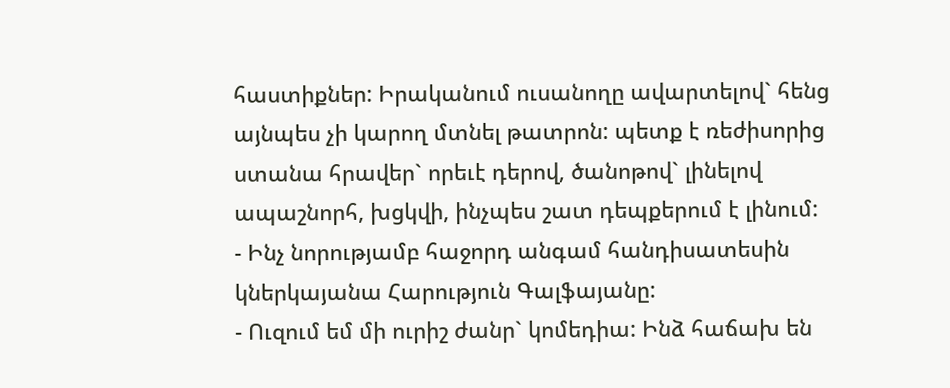հաստիքներ: Իրականում ուսանողը ավարտելով` հենց այնպես չի կարող մտնել թատրոն: պետք է ռեժիսորից ստանա հրավեր` որեւէ դերով, ծանոթով` լինելով ապաշնորհ, խցկվի, ինչպես շատ դեպքերում է լինում:
- Ինչ նորությամբ հաջորդ անգամ հանդիսատեսին կներկայանա Հարություն Գալֆայանը:
- Ուզում եմ մի ուրիշ ժանր` կոմեդիա: Ինձ հաճախ են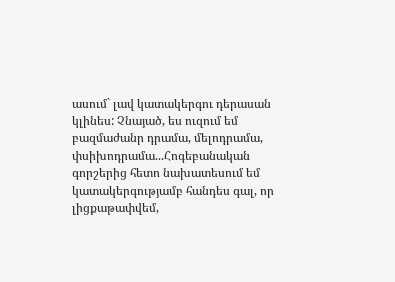ասում` լավ կատակերգու դերասան կլինես: Չնայած, ես ուզում եմ բազմաժանր դրամա, մելոդրամա, փսիխոդրամա...Հոգեբանական գորշերից հետո նախատեսում եմ կատակերգությամբ հանդես գալ, որ լիցքաթափվեմ,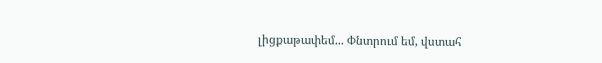լիցքաթափեմ... Փնտրում եմ, վստահ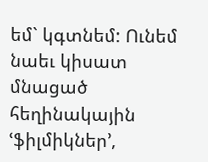եմ` կգտնեմ: Ունեմ նաեւ կիսատ մնացած հեղինակային ՙֆիլմիկներ՚,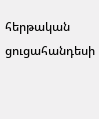հերթական ցուցահանդեսի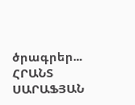ծրագրեր...
ՀՐԱՆՏ ՍԱՐԱՖՅԱՆ